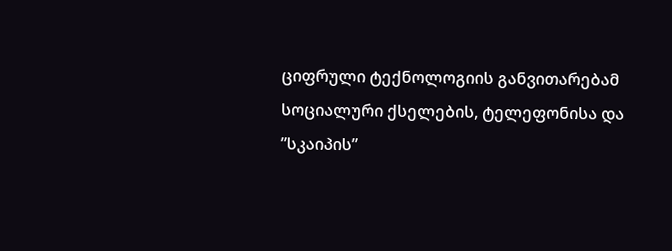ციფრული ტექნოლოგიის განვითარებამ სოციალური ქსელების, ტელეფონისა და ”სკაიპის”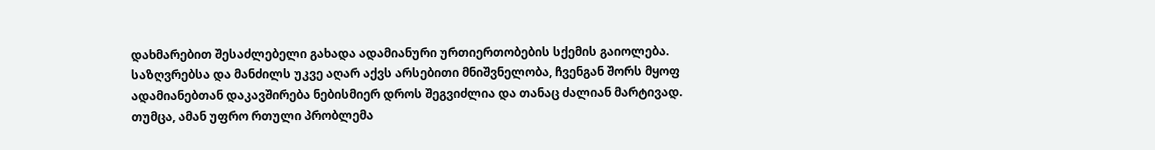დახმარებით შესაძლებელი გახადა ადამიანური ურთიერთობების სქემის გაიოლება. საზღვრებსა და მანძილს უკვე აღარ აქვს არსებითი მნიშვნელობა, ჩვენგან შორს მყოფ ადამიანებთან დაკავშირება ნებისმიერ დროს შეგვიძლია და თანაც ძალიან მარტივად. თუმცა, ამან უფრო რთული პრობლემა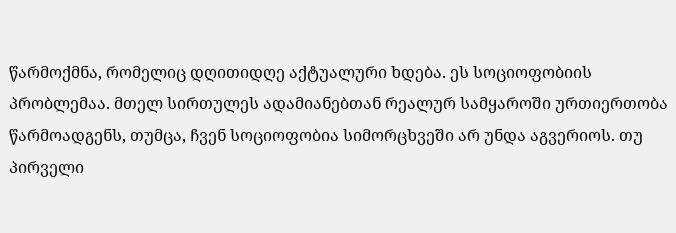წარმოქმნა, რომელიც დღითიდღე აქტუალური ხდება. ეს სოციოფობიის პრობლემაა. მთელ სირთულეს ადამიანებთან რეალურ სამყაროში ურთიერთობა წარმოადგენს, თუმცა, ჩვენ სოციოფობია სიმორცხვეში არ უნდა აგვერიოს. თუ პირველი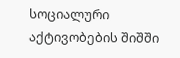სოციალური აქტივობების შიშში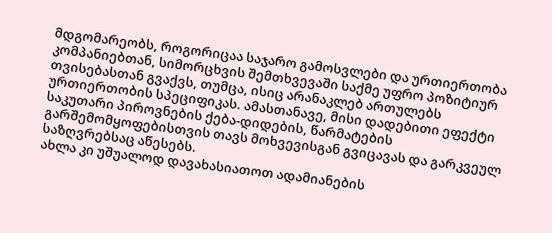მდგომარეობს, როგორიცაა საჯარო გამოსვლები და ურთიერთობა კომპანიებთან, სიმორცხვის შემთხვევაში საქმე უფრო პოზიტიურ თვისებასთან გვაქვს, თუმცა, ისიც არანაკლებ ართულებს ურთიერთობის სპეციფიკას. ამასთანავე, მისი დადებითი ეფექტი საკუთარი პიროვნების ქება-დიდების, წარმატების გარშემომყოფებისთვის თავს მოხვევისგან გვიცავას და გარკვეულ საზღვრებსაც აწესებს.
ახლა კი უშუალოდ დავახასიათოთ ადამიანების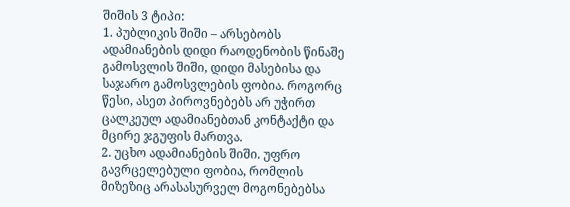შიშის 3 ტიპი:
1. პუბლიკის შიში – არსებობს ადამიანების დიდი რაოდენობის წინაშე გამოსვლის შიში, დიდი მასებისა და საჯარო გამოსვლების ფობია. როგორც წესი, ასეთ პიროვნებებს არ უჭირთ ცალკეულ ადამიანებთან კონტაქტი და მცირე ჯგუფის მართვა.
2. უცხო ადამიანების შიში. უფრო გავრცელებული ფობია, რომლის მიზეზიც არასასურველ მოგონებებსა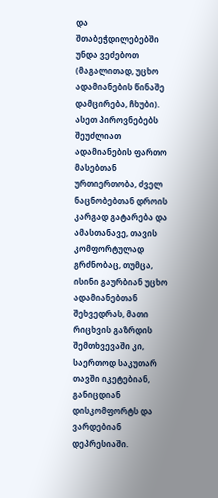და შთაბეჭდილებებში უნდა ვეძებოთ (მაგალითად, უცხო ადამიანების წინაშე დამცირება, ჩხუბი). ასეთ პიროვნებებს შეუძლიათ ადამიანების ფართო მასებთან ურთიერთობა, ძველ ნაცნობებთან დროის კარგად გატარება და ამასთანავე, თავის კომფორტულად გრძნობაც, თუმცა, ისინი გაურბიან უცხო ადამიანებთან შეხვედრას, მათი რიცხვის გაზრდის შემთხვევაში კი, საერთოდ საკუთარ თავში იკეტებიან, განიცდიან დისკომფორტს და ვარდებიან დეპრესიაში.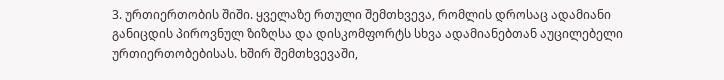3. ურთიერთობის შიში. ყველაზე რთული შემთხვევა, რომლის დროსაც ადამიანი განიცდის პიროვნულ ზიზღსა და დისკომფორტს სხვა ადამიანებთან აუცილებელი ურთიერთობებისას. ხშირ შემთხვევაში,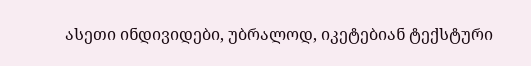ასეთი ინდივიდები, უბრალოდ, იკეტებიან ტექსტური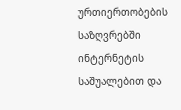ურთიერთობების საზღვრებში ინტერნეტის საშუალებით და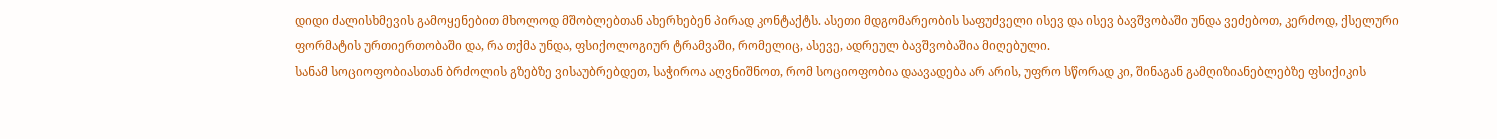დიდი ძალისხმევის გამოყენებით მხოლოდ მშობლებთან ახერხებენ პირად კონტაქტს. ასეთი მდგომარეობის საფუძველი ისევ და ისევ ბავშვობაში უნდა ვეძებოთ, კერძოდ, ქსელური ფორმატის ურთიერთობაში და, რა თქმა უნდა, ფსიქოლოგიურ ტრამვაში, რომელიც, ასევე, ადრეულ ბავშვობაშია მიღებული.
სანამ სოციოფობიასთან ბრძოლის გზებზე ვისაუბრებდეთ, საჭიროა აღვნიშნოთ, რომ სოციოფობია დაავადება არ არის, უფრო სწორად კი, შინაგან გამღიზიანებლებზე ფსიქიკის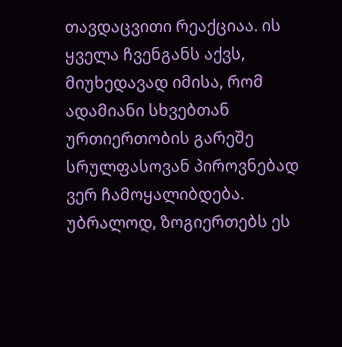თავდაცვითი რეაქციაა. ის ყველა ჩვენგანს აქვს, მიუხედავად იმისა, რომ ადამიანი სხვებთან ურთიერთობის გარეშე სრულფასოვან პიროვნებად ვერ ჩამოყალიბდება. უბრალოდ, ზოგიერთებს ეს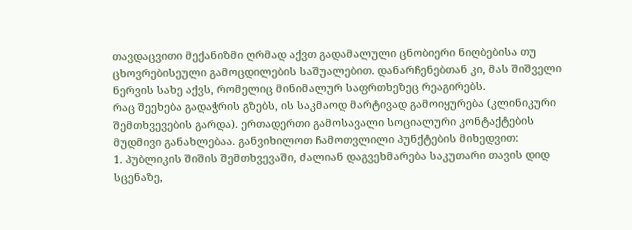თავდაცვითი მექანიზმი ღრმად აქვთ გადამალული ცნობიერი ნიღბებისა თუ ცხოვრებისეული გამოცდილების საშუალებით. დანარჩენებთან კი, მას შიშველი ნერვის სახე აქვს, რომელიც მინიმალურ საფრთხეზეც რეაგირებს.
რაც შეეხება გადაჭრის გზებს, ის საკმაოდ მარტივად გამოიყურება (კლინიკური შემთხვევების გარდა). ერთადერთი გამოსავალი სოციალური კონტაქტების მუდმივი განახლებაა. განვიხილოთ ჩამოთვლილი პუნქტების მიხედვით:
1. პუბლიკის შიშის შემთხვევაში, ძალიან დაგვეხმარება საკუთარი თავის დიდ სცენაზე,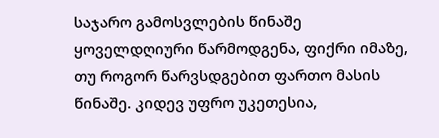საჯარო გამოსვლების წინაშე ყოველდღიური წარმოდგენა, ფიქრი იმაზე, თუ როგორ წარვსდგებით ფართო მასის წინაშე. კიდევ უფრო უკეთესია,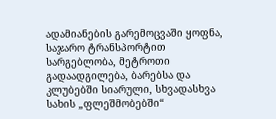ადამიანების გარემოცვაში ყოფნა, საჯარო ტრანსპორტით სარგებლობა, მეტროთი გადაადგილება, ბარებსა და კლუბებში სიარული, სხვადასხვა სახის „ფლეშმობებში“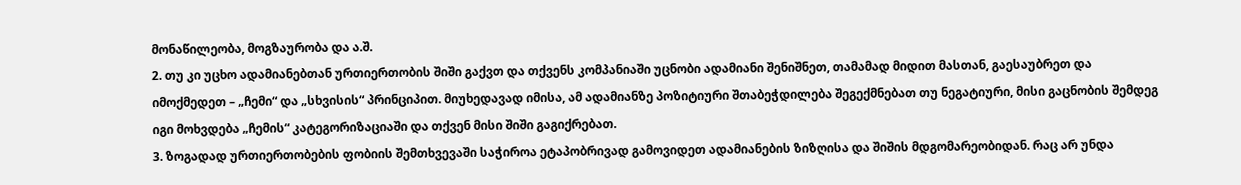მონაწილეობა, მოგზაურობა და ა.შ.
2. თუ კი უცხო ადამიანებთან ურთიერთობის შიში გაქვთ და თქვენს კომპანიაში უცნობი ადამიანი შენიშნეთ, თამამად მიდით მასთან, გაესაუბრეთ და იმოქმედეთ – „ჩემი“ და „სხვისის“ პრინციპით. მიუხედავად იმისა, ამ ადამიანზე პოზიტიური შთაბეჭდილება შეგექმნებათ თუ ნეგატიური, მისი გაცნობის შემდეგ იგი მოხვდება „ჩემის“ კატეგორიზაციაში და თქვენ მისი შიში გაგიქრებათ.
3. ზოგადად ურთიერთობების ფობიის შემთხვევაში საჭიროა ეტაპობრივად გამოვიდეთ ადამიანების ზიზღისა და შიშის მდგომარეობიდან. რაც არ უნდა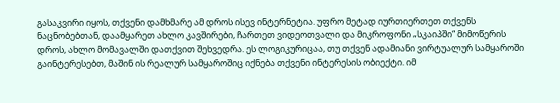გასაკვირი იყოს, თქვენი დამხმარე ამ დროს ისევ ინტერნეტია. უფრო მეტად იურთიერთეთ თქვენს ნაცნობებთან, დაამყარეთ ახლო კავშირები, ჩართეთ ვიდეოთვალი და მიკროფონი „სკაიპში“ მიმოწერის დროს, ახლო მომავალში დათქვით შეხვედრა. ეს ლოგიკურიცაა, თუ თქვენ ადამიანი ვირტუალურ სამყაროში გაინტერესებთ, მაშინ ის რეალურ სამყაროშიც იქნება თქვენი ინტერესის ობიექტი. იმ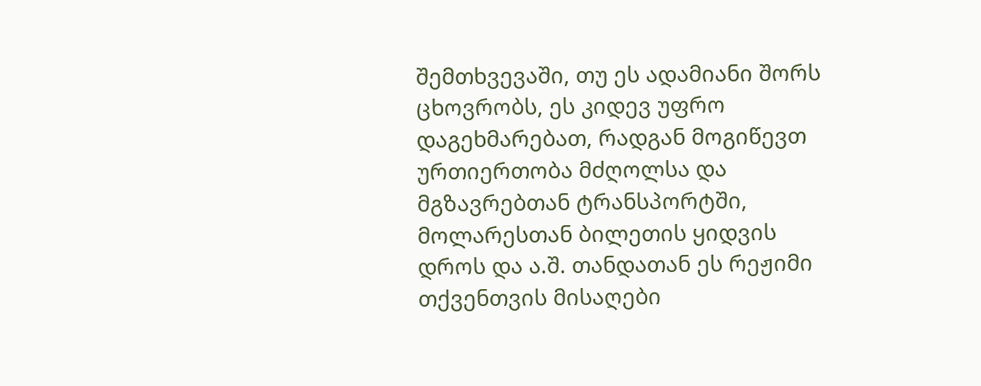შემთხვევაში, თუ ეს ადამიანი შორს ცხოვრობს, ეს კიდევ უფრო დაგეხმარებათ, რადგან მოგიწევთ ურთიერთობა მძღოლსა და მგზავრებთან ტრანსპორტში, მოლარესთან ბილეთის ყიდვის დროს და ა.შ. თანდათან ეს რეჟიმი თქვენთვის მისაღები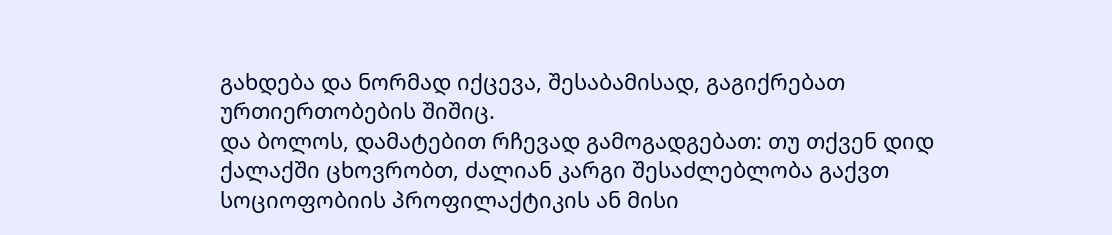გახდება და ნორმად იქცევა, შესაბამისად, გაგიქრებათ ურთიერთობების შიშიც.
და ბოლოს, დამატებით რჩევად გამოგადგებათ: თუ თქვენ დიდ ქალაქში ცხოვრობთ, ძალიან კარგი შესაძლებლობა გაქვთ სოციოფობიის პროფილაქტიკის ან მისი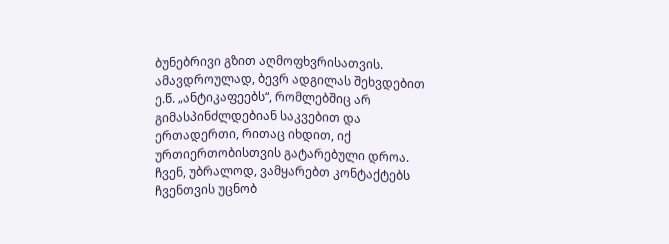ბუნებრივი გზით აღმოფხვრისათვის. ამავდროულად, ბევრ ადგილას შეხვდებით ე.წ. „ანტიკაფეებს“, რომლებშიც არ გიმასპინძლდებიან საკვებით და ერთადერთი, რითაც იხდით, იქ ურთიერთობისთვის გატარებული დროა. ჩვენ, უბრალოდ, ვამყარებთ კონტაქტებს ჩვენთვის უცნობ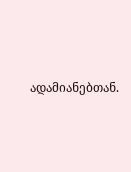ადამიანებთან.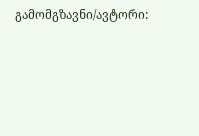გამომგზავნი/ავტორი: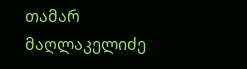თამარ მაღლაკელიძე